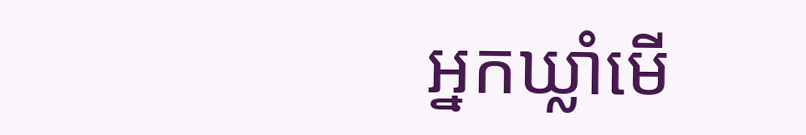អ្នកឃ្លាំមើ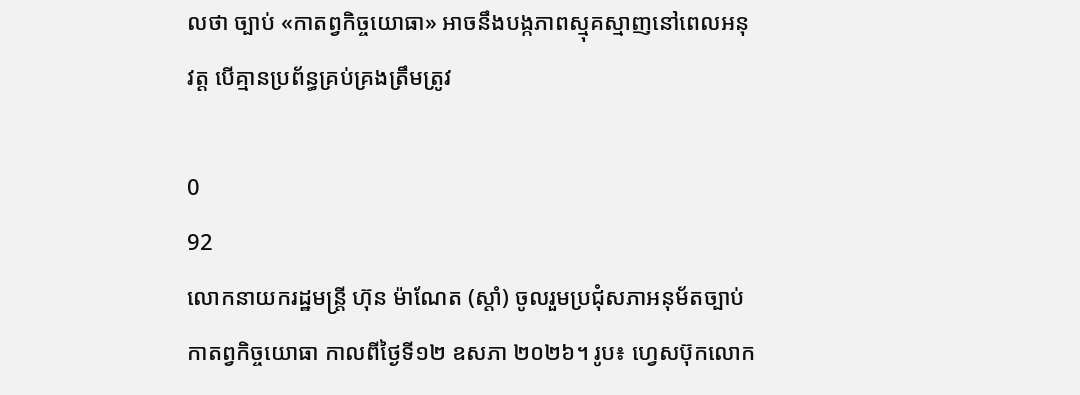លថា ច្បាប់ «កាតព្វកិច្ចយោធា» អាចនឹងបង្កភាពស្មុគស្មាញនៅពេលអនុវត្ត បើគ្មានប្រព័ន្ធគ្រប់គ្រងត្រឹមត្រូវ

0
92
លោកនាយករដ្ឋមន្ត្រី ហ៊ុន ម៉ាណែត (ស្ដាំ) ចូលរួមប្រជុំសភាអនុម័តច្បាប់កាតព្វកិច្ចយោធា កាលពីថ្ងៃទី១២ ឧសភា ២០២៦។ រូប៖ ហ្វេសប៊ុកលោក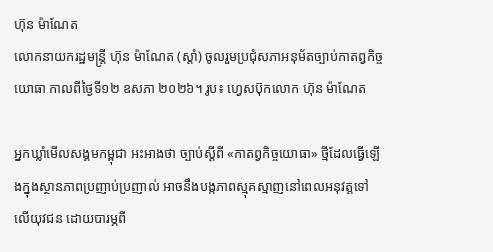ហ៊ុន ម៉ាណែត
លោកនាយករដ្ឋមន្ត្រី ហ៊ុន ម៉ាណែត (ស្ដាំ) ចូលរួមប្រជុំសភាអនុម័តច្បាប់កាតព្វកិច្ចយោធា កាលពីថ្ងៃទី១២ ឧសភា ២០២៦។ រូប៖ ហ្វេសប៊ុកលោក ហ៊ុន ម៉ាណែត

អ្នកឃ្លាំមើលសង្គមកម្ពុជា អះអាងថា ច្បាប់ស្ដីពី «កាតព្វកិច្ចយោធា» ថ្មីដែលធ្វើឡើងក្នុងស្ថានភាពប្រញាប់ប្រញាល់ អាចនឹងបង្កភាពស្មុគស្មាញនៅពេលអនុវត្តទៅលើយុវជន ដោយបារម្ភពី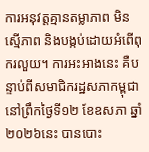ការអនុវត្តគ្មានតម្លាភាព មិនស្មើភាព និងបង្កប់ដោយអំពើពុករលួយ។ ការអះអាងនេះ គឺបន្ទាប់ពីសមាជិករដ្ឋសភាកម្ពុជា នៅព្រឹកថ្ងៃទី១២ ខែឧសភា ឆ្នាំ២០២៦នេះ បានបោះ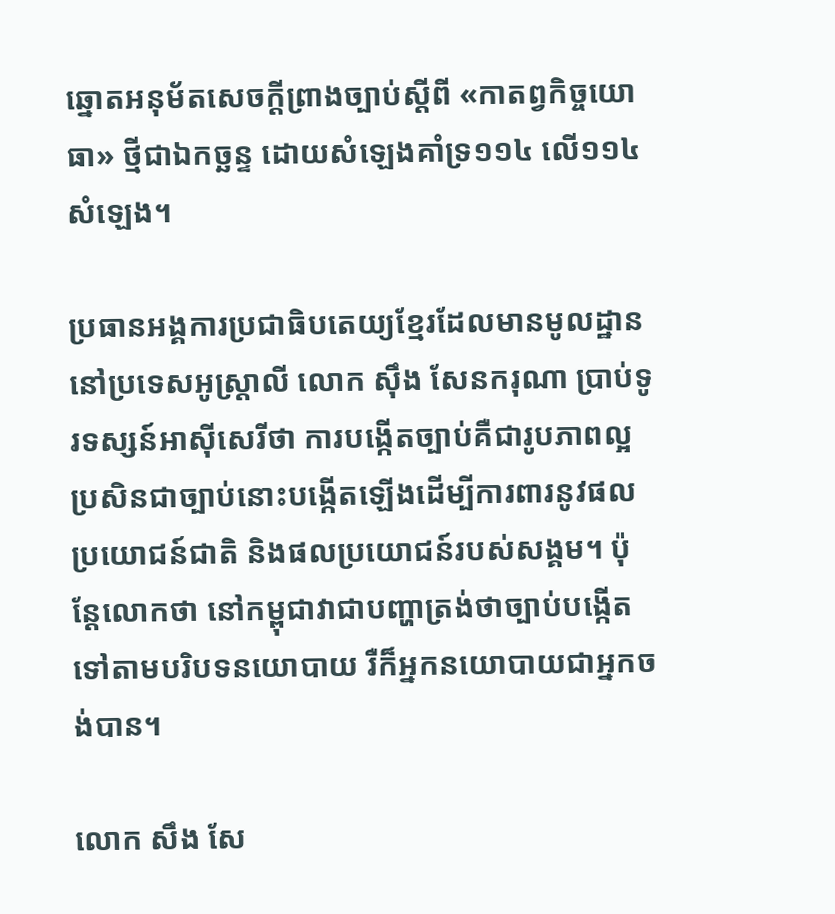ឆ្នោតអនុម័តសេចក្តីព្រាងច្បាប់ស្តីពី «កាតព្វកិច្ចយោធា» ថ្មីជាឯកច្ឆន្ទ ដោយសំឡេងគាំទ្រ១១៤ លើ១១៤សំឡេង។

ប្រធានអង្គការប្រជាធិបតេយ្យខ្មែរដែលមានមូលដ្ឋាននៅប្រទេសអូស្ត្រាលី លោក ស៊ឹង សែនករុណា ប្រាប់ទូរទស្សន៍អាស៊ីសេរីថា ការបង្កើតច្បាប់គឺជារូបភាពល្អ ប្រសិនជាច្បាប់នោះបង្កើតឡើងដើម្បីការពារនូវផលប្រយោជន៍ជាតិ និងផលប្រយោជន៍របស់សង្គម។ ប៉ុន្តែលោកថា នៅកម្ពុជាវាជាបញ្ហាត្រង់ថាច្បាប់បង្កើតទៅតាមបរិបទនយោបាយ រឺក៏អ្នកនយោបាយជាអ្នកចង់បាន។

លោក សឹង សែ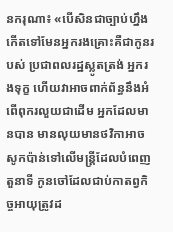នករុណា៖ «បើសិនជាច្បាប់ហ្នឹងកើតទៅមែនអ្នករងគ្រោះគឺជាកូនរបស់ ប្រជាពលរដ្ឋស្លូតត្រង់ អ្នករងទុក្ខ ហើយវាអាចពាក់ព័ន្ធនឹងអំពើពុករលួយជាដើម អ្នកដែលមានបាន មានលុយមានថវិកាអាចសូកប៉ាន់ទៅលើមន្ត្រីដែលបំពេញតួនាទី កូនចៅដែលជាប់កាតព្វកិច្ចអាយុត្រូវដ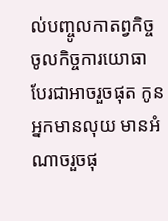ល់បញ្ចូលកាតព្វកិច្ច ចូលកិច្ចការយោធា បែរជាអាចរួចផុត កូនអ្នកមានលុយ មានអំណាចរួចផុ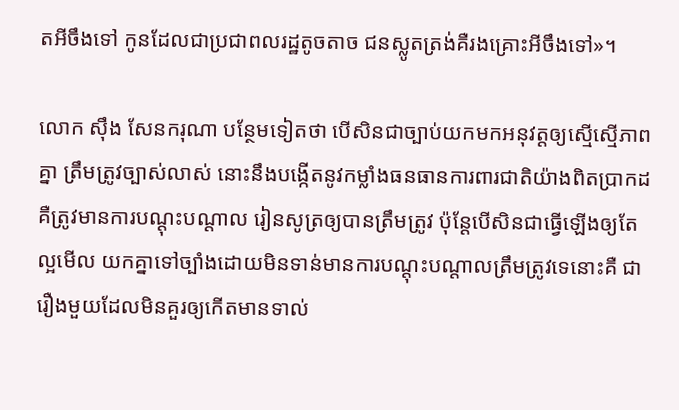តអីចឹងទៅ កូនដែលជាប្រជាពលរដ្ឋតូចតាច ជនស្លូតត្រង់គឺរងគ្រោះអីចឹងទៅ»។

លោក ស៊ឹង សែនករុណា បន្ថែមទៀតថា បើសិនជាច្បាប់យកមកអនុវត្តឲ្យស្មើស្មើភាពគ្នា ត្រឹមត្រូវច្បាស់លាស់ នោះនឹងបង្កើតនូវកម្លាំងធនធានការពារជាតិយ៉ាងពិតប្រាកដ គឺត្រូវមានការបណ្ដុះបណ្ដាល រៀនសូត្រឲ្យបានត្រឹមត្រូវ ប៉ុន្តែបើសិនជាធ្វើឡើងឲ្យតែល្អមើល យកគ្នាទៅច្បាំងដោយមិនទាន់មានការបណ្ដុះបណ្ដាលត្រឹមត្រូវទេនោះគឺ ជារឿងមួយដែលមិនគួរឲ្យកើតមានទាល់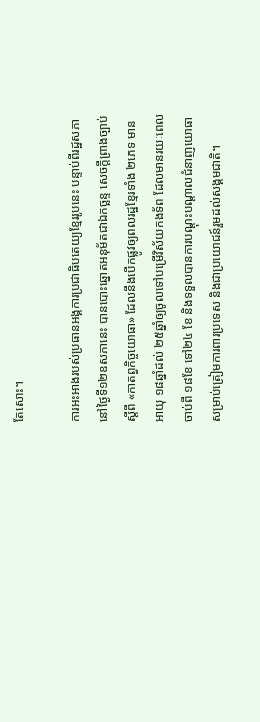តែសោះ។

ការអះអាងរបស់ប្រធានអង្គការប្រជាធិបតេយ្យខ្មែររូបនេះ បន្ទាប់ពីរដ្ឋសភានៅថ្ងៃទី១២ឧសភានេះ បានបោះឆ្នោតអនុម័តជាឯកច្ឆន្ទ សេចក្តីព្រាងច្បាប់ស្តីពី «កាតព្វកិច្ចយោធា» ដែលនឹងបើកផ្លូវឲ្យពលរដ្ឋខ្មែរទាំង ២ភេទ មានអាយុ ១៨ឆ្នាំដល់ ២៥ឆ្នាំឲ្យចូលទៅបម្រើវិស័យកងទ័ព ដែលមានរយៈពេលចាប់ពី ១៨ខែ ទៅ២៤ ខែ និងទទួលបានការបណ្តុះបណ្តាលជំនាញយោធា សម្រាប់ត្រៀមការពារប្រទេស និងជាប្រយោជន៍រួមដល់សង្គមជាតិ។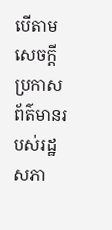បើតាមសេចក្តីប្រកាសព័ត៌មានរបស់រដ្ឋសភា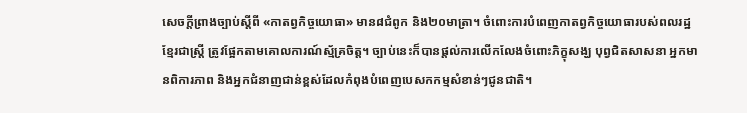សេចក្តីព្រាងច្បាប់ស្តីពី «កាតព្វកិច្ចយោធា» មាន៨ជំពូក និង២០មាត្រា។ ចំពោះការបំពេញកាតព្វកិច្ចយោធារបស់ពលរដ្ឋខ្មែរជាស្ត្រី ត្រូវផ្អែកតាមគោលការណ៍ស្ម័គ្រចិត្ត។ ច្បាប់នេះក៏បានផ្តល់ការលើកលែងចំពោះភិក្ខុសង្ឃ បុព្វជិតសាសនា អ្នកមានពិការភាព និងអ្នកជំនាញជាន់ខ្ពស់ដែលកំពុងបំពេញបេសកកម្មសំខាន់ៗជូនជាតិ។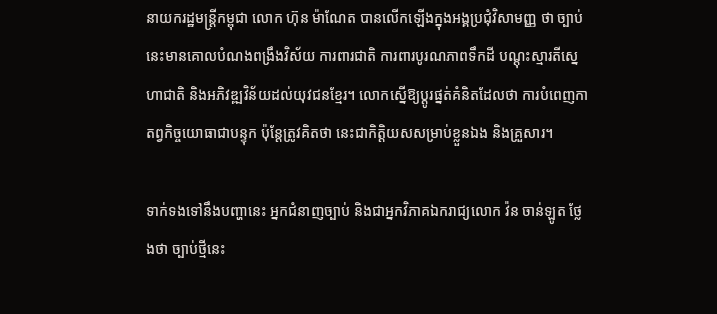នាយករដ្ឋមន្ត្រីកម្ពុជា លោក ហ៊ុន ម៉ាណែត បានលើកឡើងក្នុងអង្គប្រជុំវិសាមញ្ញ ថា ច្បាប់នេះមានគោលបំណងពង្រឹងវិស័យ ការពារជាតិ ការពារបូរណភាពទឹកដី បណ្ដុះស្មារតីស្នេហាជាតិ និងអភិវឌ្ឍវិន័យដល់យុវជនខ្មែរ។ លោកស្នើឱ្យប្តូរផ្នត់គំនិតដែលថា ការបំពេញកាតព្វកិច្ចយោធាជាបន្ទុក ប៉ុន្តែត្រូវគិតថា នេះជាកិត្តិយសសម្រាប់ខ្លួនឯង និងគ្រួសារ។

ទាក់ទងទៅនឹងបញ្ហានេះ អ្នកជំនាញច្បាប់ និងជាអ្នកវិភាគឯករាជ្យលោក វ៉ន ចាន់ឡូត ថ្លែងថា ច្បាប់ថ្មីនេះ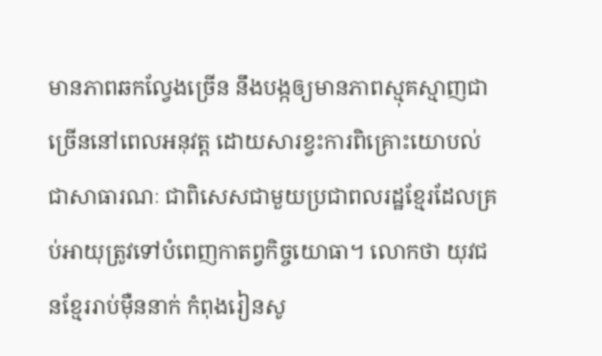មានភាពឆកល្វែងច្រើន នឹងបង្កឲ្យមានភាពស្មុគស្មាញជាច្រើននៅពេលអនុវត្ត ដោយសារខ្វះការពិគ្រោះយោបល់ជាសាធារណៈ ជាពិសេសជាមួយប្រជាពលរដ្ឋខ្មែរដែលគ្រប់អាយុត្រូវទៅបំពេញកាតព្វកិច្ចយោធា។ លោកថា យុវជនខ្មែររាប់ម៉ឺននាក់ កំពុងរៀនសូ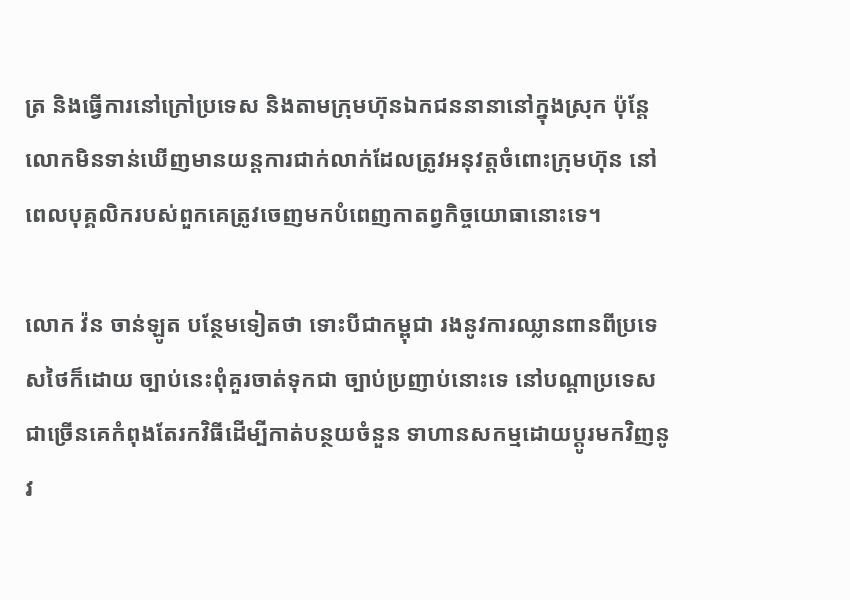ត្រ និងធ្វើការនៅក្រៅប្រទេស និងតាមក្រុមហ៊ុនឯកជននានានៅក្នុងស្រុក ប៉ុន្តែលោកមិនទាន់ឃើញមានយន្តការជាក់លាក់ដែលត្រូវអនុវត្តចំពោះក្រុមហ៊ុន នៅពេលបុគ្គលិករបស់ពួកគេត្រូវចេញមកបំពេញកាតព្វកិច្ចយោធានោះទេ។

លោក វ៉ន ចាន់ឡូត បន្ថែមទៀតថា ទោះបីជាកម្ពុជា រងនូវការឈ្លានពានពីប្រទេសថៃក៏ដោយ ច្បាប់នេះពុំគួរចាត់ទុកជា ច្បាប់ប្រញាប់នោះទេ នៅបណ្ដាប្រទេសជាច្រើនគេកំពុងតែរកវិធីដើម្បីកាត់បន្ថយចំនួន ទាហានសកម្មដោយប្ដូរមកវិញនូវ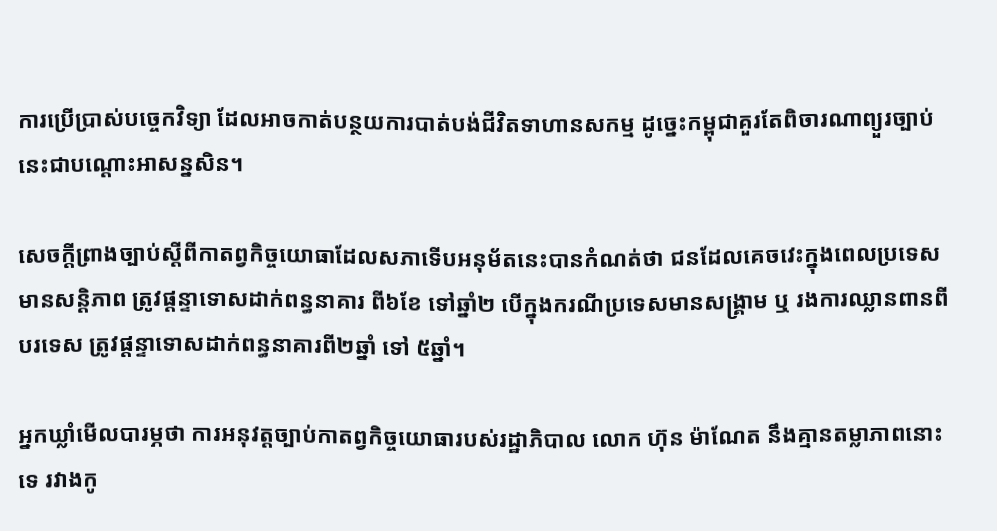ការប្រើប្រាស់បច្ចេកវិទ្យា ដែលអាចកាត់បន្ថយការបាត់បង់ជីវិតទាហានសកម្ម ដូច្នេះកម្ពុជាគួរតែពិចារណាព្យួរច្បាប់នេះជាបណ្ដោះអាសន្នសិន។

សេចក្តីព្រាងច្បាប់ស្ដីពីកាតព្វកិច្ចយោធាដែលសភាទើបអនុម័តនេះបានកំណត់ថា ជនដែលគេចវេះក្នុងពេលប្រទេសមានសន្តិភាព ត្រូវផ្ដន្ទាទោសដាក់ពន្ធនាគារ ពី៦ខែ ទៅឆ្នាំ២ បើក្នុងករណីប្រទេសមានសង្គ្រាម ឬ រងការឈ្លានពានពីបរទេស ត្រូវផ្ដន្ទាទោសដាក់ពន្ធនាគារពី២ឆ្នាំ ទៅ ៥ឆ្នាំ។

អ្នកឃ្លាំមើលបារម្ភថា ការអនុវត្តច្បាប់កាតព្វកិច្ចយោធារបស់រដ្ឋាភិបាល លោក ហ៊ុន ម៉ាណែត នឹងគ្មានតម្លាភាពនោះទេ រវាងកូ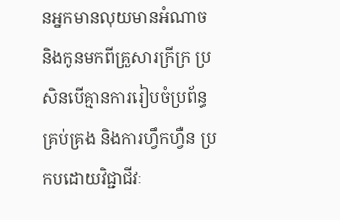នអ្នកមានលុយមានអំណាច និងកូនមកពីគ្រួសារក្រីក្រ ប្រសិនបើគ្មានការរៀបចំប្រព័ន្ធគ្រប់គ្រង និងការហ្វឹកហ្វឺន ប្រកបដោយវិជ្ជាជីវៈ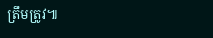ត្រឹមត្រូវ៕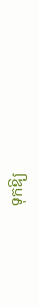ទុកឱ្យ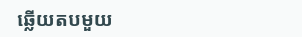ឆ្លើយតបមួយ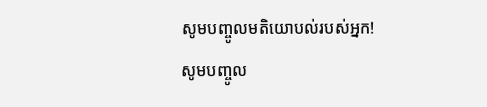សូមបញ្ចូលមតិយោបល់របស់អ្នក!
សូមបញ្ចូល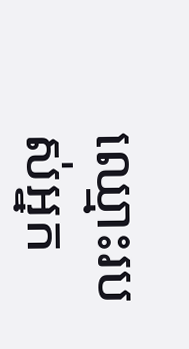ឈ្មោះរបស់អ្នក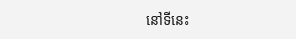នៅទីនេះ